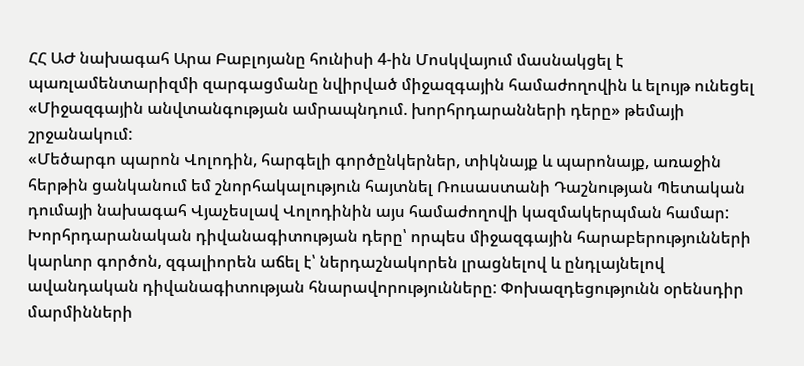ՀՀ ԱԺ նախագահ Արա Բաբլոյանը հունիսի 4-ին Մոսկվայում մասնակցել է պառլամենտարիզմի զարգացմանը նվիրված միջազգային համաժողովին և ելույթ ունեցել «Միջազգային անվտանգության ամրապնդում. խորհրդարանների դերը» թեմայի շրջանակում:
«Մեծարգո պարոն Վոլոդին, հարգելի գործընկերներ, տիկնայք և պարոնայք, առաջին հերթին ցանկանում եմ շնորհակալություն հայտնել Ռուսաստանի Դաշնության Պետական դումայի նախագահ Վյաչեսլավ Վոլոդինին այս համաժողովի կազմակերպման համար:
Խորհրդարանական դիվանագիտության դերը՝ որպես միջազգային հարաբերությունների կարևոր գործոն, զգալիորեն աճել է՝ ներդաշնակորեն լրացնելով և ընդլայնելով ավանդական դիվանագիտության հնարավորությունները: Փոխազդեցությունն օրենսդիր մարմինների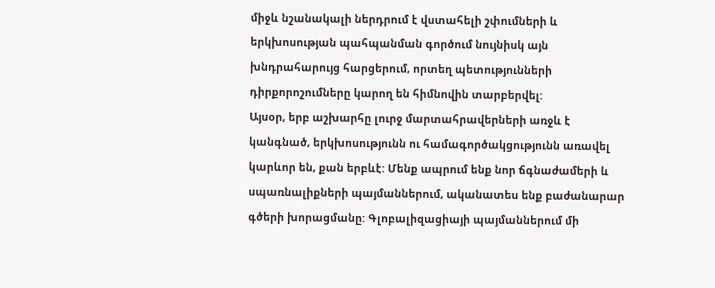միջև նշանակալի ներդրում է վստահելի շփումների և երկխոսության պահպանման գործում նույնիսկ այն խնդրահարույց հարցերում, որտեղ պետությունների դիրքորոշումները կարող են հիմնովին տարբերվել:
Այսօր, երբ աշխարհը լուրջ մարտահրավերների առջև է կանգնած, երկխոսությունն ու համագործակցությունն առավել կարևոր են, քան երբևէ: Մենք ապրում ենք նոր ճգնաժամերի և սպառնալիքների պայմաններում, ականատես ենք բաժանարար գծերի խորացմանը: Գլոբալիզացիայի պայմաններում մի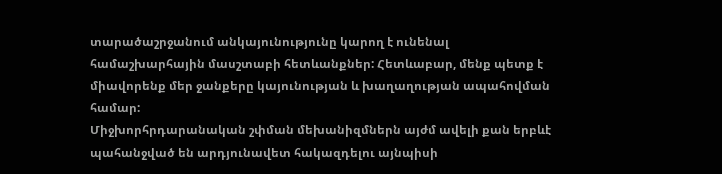տարածաշրջանում անկայունությունը կարող է ունենալ համաշխարհային մասշտաբի հետևանքներ: Հետևաբար, մենք պետք է միավորենք մեր ջանքերը կայունության և խաղաղության ապահովման համար:
Միջխորհրդարանական շփման մեխանիզմներն այժմ ավելի քան երբևէ պահանջված են արդյունավետ հակազդելու այնպիսի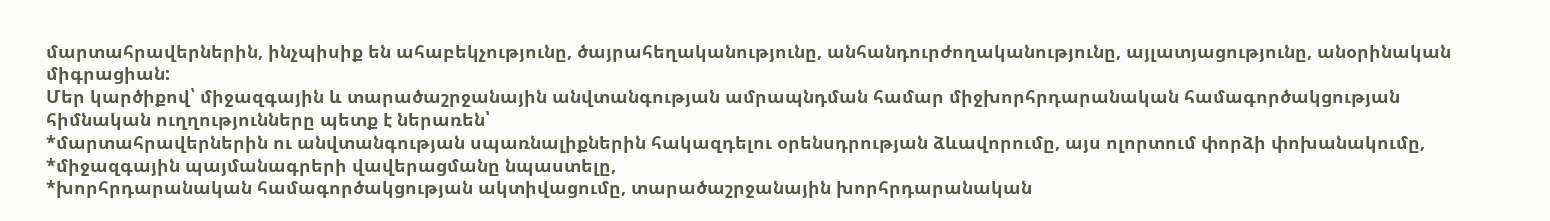մարտահրավերներին, ինչպիսիք են ահաբեկչությունը, ծայրահեղականությունը, անհանդուրժողականությունը, այլատյացությունը, անօրինական միգրացիան:
Մեր կարծիքով՝ միջազգային և տարածաշրջանային անվտանգության ամրապնդման համար միջխորհրդարանական համագործակցության հիմնական ուղղությունները պետք է ներառեն՝
*մարտահրավերներին ու անվտանգության սպառնալիքներին հակազդելու օրենսդրության ձևավորումը, այս ոլորտում փորձի փոխանակումը,
*միջազգային պայմանագրերի վավերացմանը նպաստելը,
*խորհրդարանական համագործակցության ակտիվացումը, տարածաշրջանային խորհրդարանական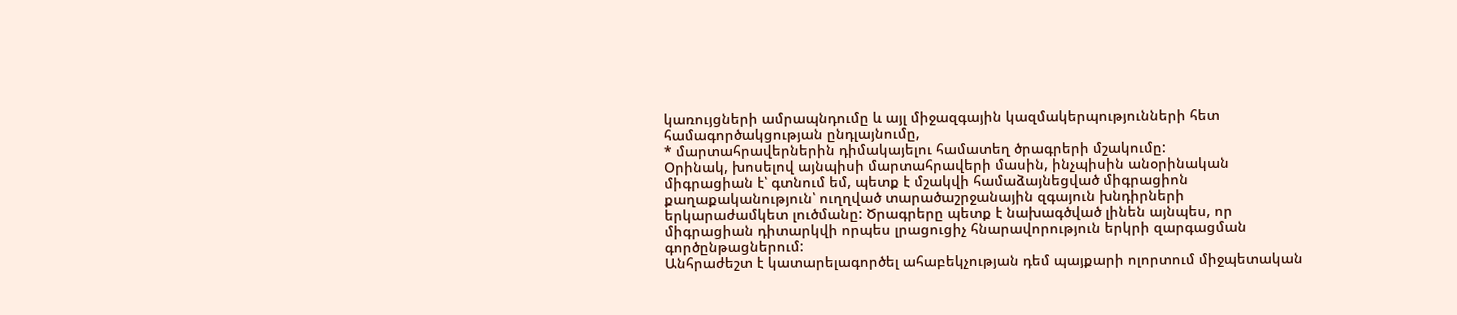կառույցների ամրապնդումը և այլ միջազգային կազմակերպությունների հետ համագործակցության ընդլայնումը,
* մարտահրավերներին դիմակայելու համատեղ ծրագրերի մշակումը:
Օրինակ, խոսելով այնպիսի մարտահրավերի մասին, ինչպիսին անօրինական միգրացիան է՝ գտնում եմ, պետք է մշակվի համաձայնեցված միգրացիոն քաղաքականություն՝ ուղղված տարածաշրջանային զգայուն խնդիրների երկարաժամկետ լուծմանը: Ծրագրերը պետք է նախագծված լինեն այնպես, որ միգրացիան դիտարկվի որպես լրացուցիչ հնարավորություն երկրի զարգացման գործընթացներում:
Անհրաժեշտ է կատարելագործել ահաբեկչության դեմ պայքարի ոլորտում միջպետական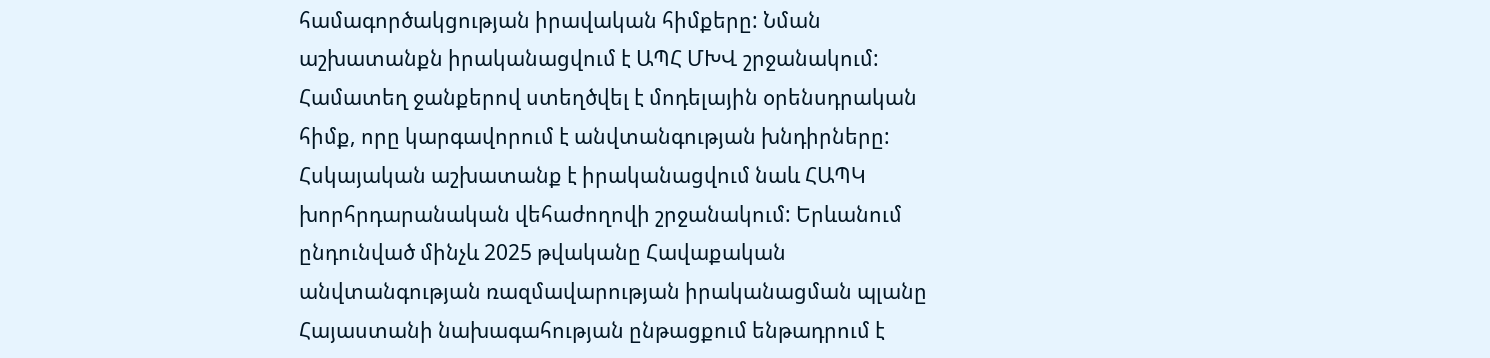համագործակցության իրավական հիմքերը: Նման աշխատանքն իրականացվում է ԱՊՀ ՄԽՎ շրջանակում: Համատեղ ջանքերով ստեղծվել է մոդելային օրենսդրական հիմք, որը կարգավորում է անվտանգության խնդիրները:
Հսկայական աշխատանք է իրականացվում նաև ՀԱՊԿ խորհրդարանական վեհաժողովի շրջանակում: Երևանում ընդունված մինչև 2025 թվականը Հավաքական անվտանգության ռազմավարության իրականացման պլանը Հայաստանի նախագահության ընթացքում ենթադրում է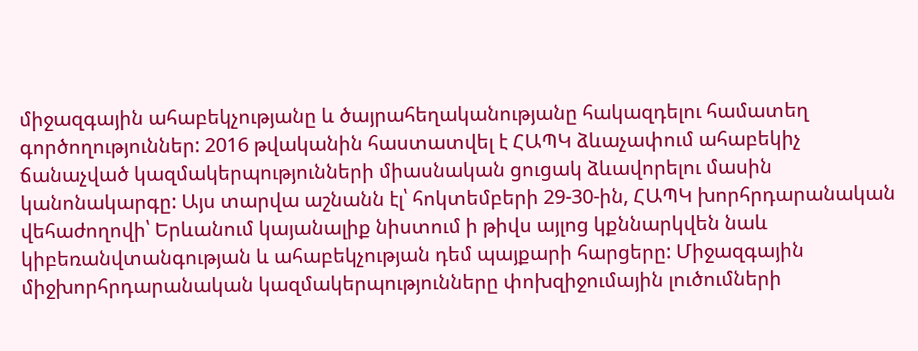միջազգային ահաբեկչությանը և ծայրահեղականությանը հակազդելու համատեղ գործողություններ: 2016 թվականին հաստատվել է ՀԱՊԿ ձևաչափում ահաբեկիչ ճանաչված կազմակերպությունների միասնական ցուցակ ձևավորելու մասին կանոնակարգը: Այս տարվա աշնանն էլ՝ հոկտեմբերի 29-30-ին, ՀԱՊԿ խորհրդարանական վեհաժողովի՝ Երևանում կայանալիք նիստում ի թիվս այլոց կքննարկվեն նաև կիբեռանվտանգության և ահաբեկչության դեմ պայքարի հարցերը: Միջազգային միջխորհրդարանական կազմակերպությունները փոխզիջումային լուծումների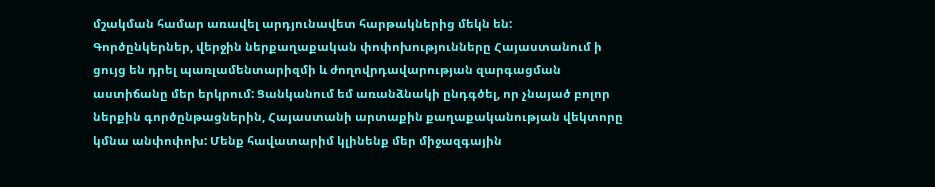մշակման համար առավել արդյունավետ հարթակներից մեկն են:
Գործընկերներ, վերջին ներքաղաքական փոփոխությունները Հայաստանում ի ցույց են դրել պառլամենտարիզմի և ժողովրդավարության զարգացման աստիճանը մեր երկրում: Ցանկանում եմ առանձնակի ընդգծել, որ չնայած բոլոր ներքին գործընթացներին, Հայաստանի արտաքին քաղաքականության վեկտորը կմնա անփոփոխ: Մենք հավատարիմ կլինենք մեր միջազգային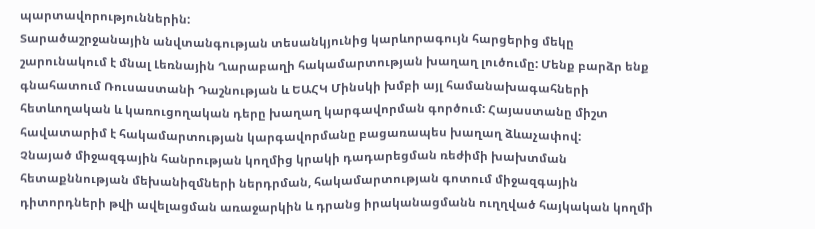պարտավորություններին:
Տարածաշրջանային անվտանգության տեսանկյունից կարևորագույն հարցերից մեկը շարունակում է մնալ Լեռնային Ղարաբաղի հակամարտության խաղաղ լուծումը: Մենք բարձր ենք գնահատում Ռուսաստանի Դաշնության և ԵԱՀԿ Մինսկի խմբի այլ համանախագահների հետևողական և կառուցողական դերը խաղաղ կարգավորման գործում: Հայաստանը միշտ հավատարիմ է հակամարտության կարգավորմանը բացառապես խաղաղ ձևաչափով:
Չնայած միջազգային հանրության կողմից կրակի դադարեցման ռեժիմի խախտման հետաքննության մեխանիզմների ներդրման, հակամարտության գոտում միջազգային դիտորդների թվի ավելացման առաջարկին և դրանց իրականացմանն ուղղված հայկական կողմի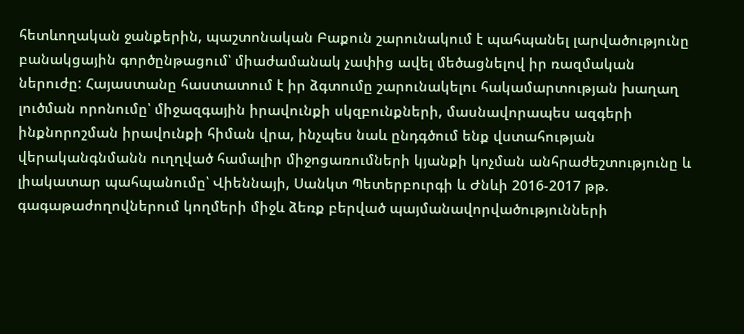հետևողական ջանքերին, պաշտոնական Բաքուն շարունակում է պահպանել լարվածությունը բանակցային գործընթացում՝ միաժամանակ չափից ավել մեծացնելով իր ռազմական ներուժը: Հայաստանը հաստատում է իր ձգտումը շարունակելու հակամարտության խաղաղ լուծման որոնումը՝ միջազգային իրավունքի սկզբունքների, մասնավորապես ազգերի ինքնորոշման իրավունքի հիման վրա, ինչպես նաև ընդգծում ենք վստահության վերականգնմանն ուղղված համալիր միջոցառումների կյանքի կոչման անհրաժեշտությունը և լիակատար պահպանումը՝ Վիեննայի, Սանկտ Պետերբուրգի և Ժնևի 2016-2017 թթ. գագաթաժողովներում կողմերի միջև ձեռք բերված պայմանավորվածությունների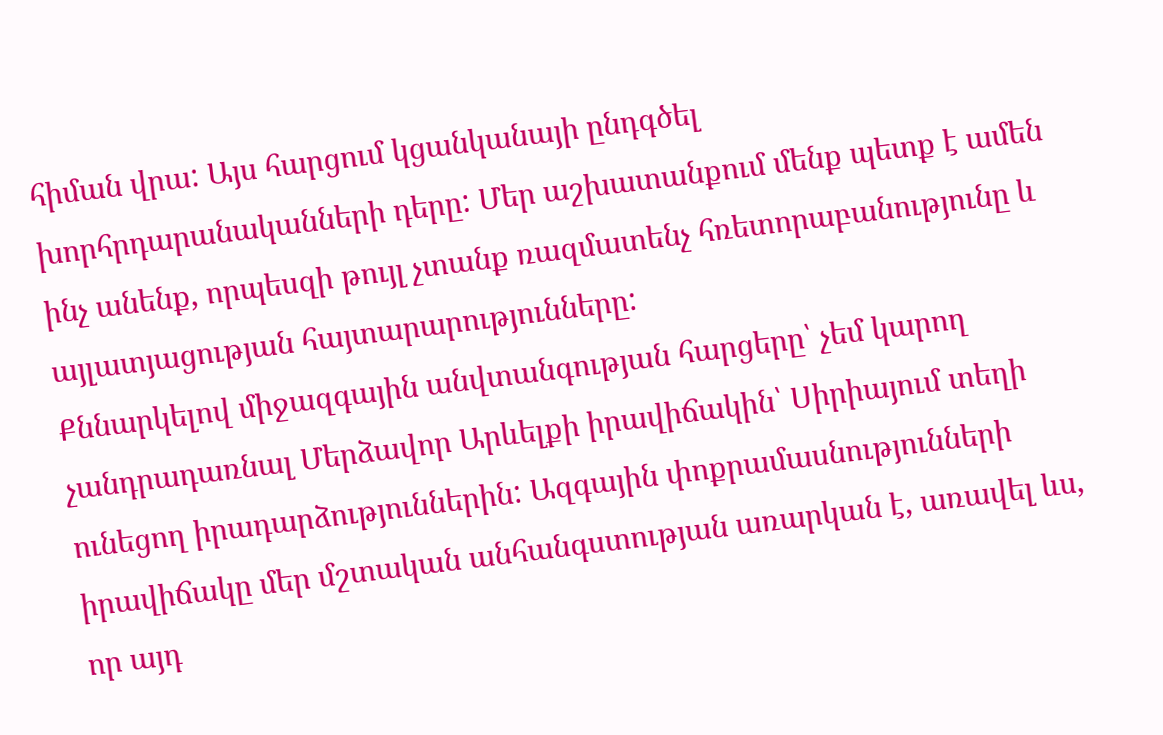հիման վրա: Այս հարցում կցանկանայի ընդգծել խորհրդարանականների դերը: Մեր աշխատանքում մենք պետք է ամեն ինչ անենք, որպեսզի թույլ չտանք ռազմատենչ հռետորաբանությունը և այլատյացության հայտարարությունները:
Քննարկելով միջազգային անվտանգության հարցերը՝ չեմ կարող չանդրադառնալ Մերձավոր Արևելքի իրավիճակին՝ Սիրիայում տեղի ունեցող իրադարձություններին: Ազգային փոքրամասնությունների իրավիճակը մեր մշտական անհանգստության առարկան է, առավել ևս, որ այդ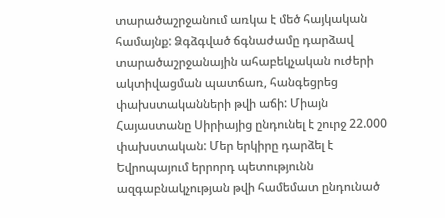տարածաշրջանում առկա է մեծ հայկական համայնք: Ձգձգված ճգնաժամը դարձավ տարածաշրջանային ահաբեկչական ուժերի ակտիվացման պատճառ, հանգեցրեց փախստականների թվի աճի: Միայն Հայաստանը Սիրիայից ընդունել է շուրջ 22.000 փախստական: Մեր երկիրը դարձել է Եվրոպայում երրորդ պետությունն ազգաբնակչության թվի համեմատ ընդունած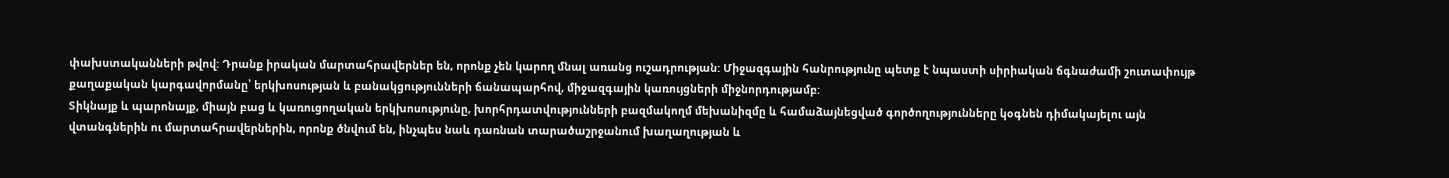փախստականների թվով: Դրանք իրական մարտահրավերներ են, որոնք չեն կարող մնալ առանց ուշադրության: Միջազգային հանրությունը պետք է նպաստի սիրիական ճգնաժամի շուտափույթ քաղաքական կարգավորմանը՝ երկխոսության և բանակցությունների ճանապարհով, միջազգային կառույցների միջնորդությամբ:
Տիկնայք և պարոնայք, միայն բաց և կառուցողական երկխոսությունը, խորհրդատվությունների բազմակողմ մեխանիզմը և համաձայնեցված գործողությունները կօգնեն դիմակայելու այն վտանգներին ու մարտահրավերներին, որոնք ծնվում են, ինչպես նաև դառնան տարածաշրջանում խաղաղության և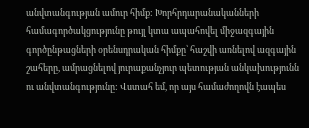անվտանգության ամուր հիմք: Խորհրդարանականների համագործակցությունը թույլ կտա ապահովել միջազգային գործընթացների օրենսդրական հիմքը՝ հաշվի առնելով ազգային շահերը, ամրացնելով յուրաքանչյուր պետության անկախությունն ու անվտանգությունը: Վստահ եմ, որ այս համաժողովն էապես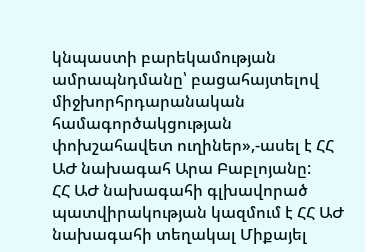կնպաստի բարեկամության ամրապնդմանը՝ բացահայտելով միջխորհրդարանական համագործակցության փոխշահավետ ուղիներ»,-ասել է ՀՀ ԱԺ նախագահ Արա Բաբլոյանը:
ՀՀ ԱԺ նախագահի գլխավորած պատվիրակության կազմում է ՀՀ ԱԺ նախագահի տեղակալ Միքայել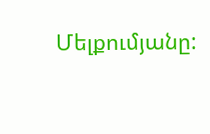Մելքումյանը: